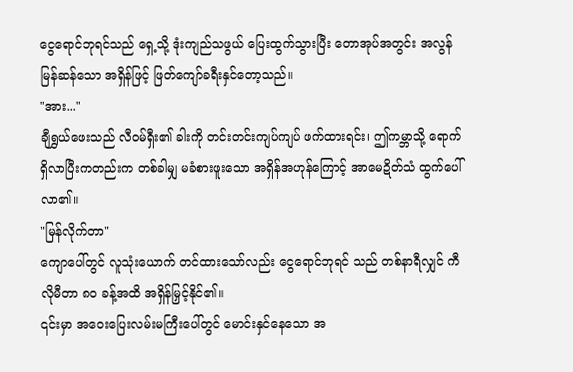ငွေရောင်ဘုရင်သည် ရှေ့သို့ ဒုံးကျည်သဖွယ် ပြေးထွက်သွားပြီး တောအုပ်အတွင်း အလွန် မြန်ဆန်သော အရှိန်ဖြင့် ဖြတ်ကျော်ခရီးနှင်တော့သည်။
"အား..."
ချီရွှယ်ဖေးသည် လီဝမ်ရှီး၏ ခါးကို တင်းတင်းကျပ်ကျပ် ဖက်ထားရင်း၊ ဤကမ္ဘာသို့ ရောက်ရှိလာပြီးကတည်းက တစ်ခါမျှ မခံစားဖူးသော အရှိန်အဟုန်ကြောင့် အာမေဍိတ်သံ ထွက်ပေါ်လာ၏။
"မြန်လိုက်တာ"
ကျောပေါ်တွင် လူသုံးယောက် တင်ထားသော်လည်း ငွေရောင်ဘုရင် သည် တစ်နာရီလျှင် ကီလိုမီတာ ၈၀ ခန့်အထိ အရှိန်မြှင့်နိုင်၏။
၎င်းမှာ အဝေးပြေးလမ်းမကြီးပေါ်တွင် မောင်းနှင်နေသော အ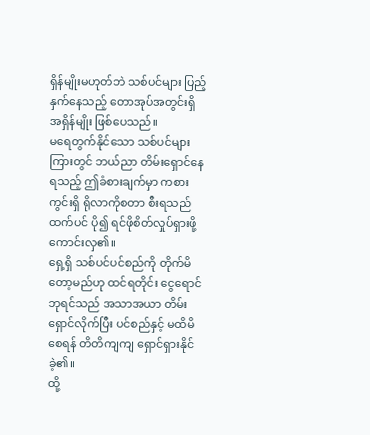ရှိန်မျိုးမဟုတ်ဘဲ သစ်ပင်များ ပြည့်နှက်နေသည့် တောအုပ်အတွင်းရှိ အရှိန်မျိုး ဖြစ်ပေသည်။
မရေတွက်နိုင်သော သစ်ပင်များကြားတွင် ဘယ်ညာ တိမ်းရှောင်နေရသည့် ဤခံစားချက်မှာ ကစားကွင်းရှိ ရိုလာကိုစတာ စီးရသည်ထက်ပင် ပို၍ ရင်ဖိုစိတ်လှုပ်ရှားဖို့ ကောင်းလှ၏။
ရှေ့ရှိ သစ်ပင်ပင်စည်ကို တိုက်မိတော့မည်ဟု ထင်ရတိုင်း ငွေရောင်ဘုရင်သည် အသာအယာ တိမ်းရှောင်လိုက်ပြီး ပင်စည်နှင့် မထိမိစေရန် တိတိကျကျ ရှောင်ရှားနိုင်ခဲ့၏။
ထို့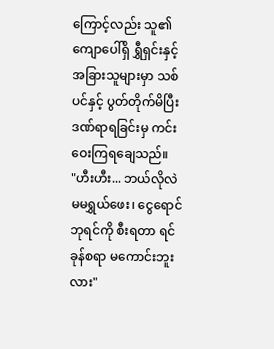ကြောင့်လည်း သူ၏ကျောပေါ်ရှိ ရွှီရှင်းနှင့် အခြားသူများမှာ သစ်ပင်နှင့် ပွတ်တိုက်မိပြီး ဒဏ်ရာရခြင်းမှ ကင်းဝေးကြရချေသည်။
"ဟီးဟီး... ဘယ်လိုလဲ မမရွှယ်ဖေး၊ ငွေရောင်ဘုရင်ကို စီးရတာ ရင်ခုန်စရာ မကောင်းဘူးလား"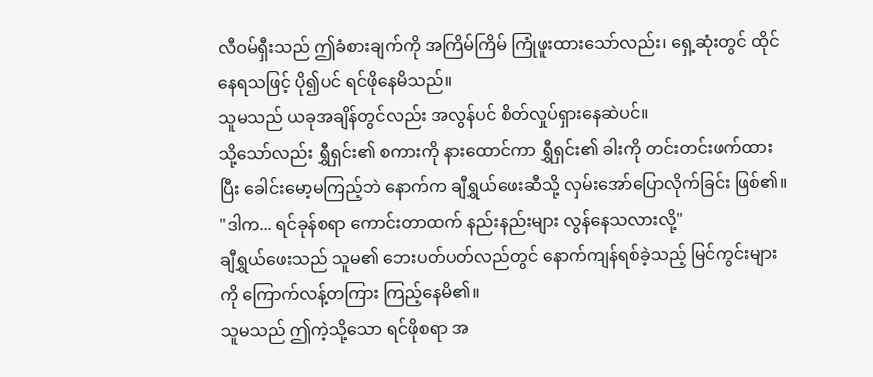လီဝမ်ရှီးသည် ဤခံစားချက်ကို အကြိမ်ကြိမ် ကြုံဖူးထားသော်လည်း၊ ရှေ့ဆုံးတွင် ထိုင်နေရသဖြင့် ပို၍ပင် ရင်ဖိုနေမိသည်။
သူမသည် ယခုအချိန်တွင်လည်း အလွန်ပင် စိတ်လှုပ်ရှားနေဆဲပင်။
သို့သော်လည်း ရွှီရှင်း၏ စကားကို နားထောင်ကာ ရွှီရှင်း၏ ခါးကို တင်းတင်းဖက်ထားပြီး ခေါင်းမော့မကြည့်ဘဲ နောက်က ချီရွှယ်ဖေးဆီသို့ လှမ်းအော်ပြောလိုက်ခြင်း ဖြစ်၏။
"ဒါက... ရင်ခုန်စရာ ကောင်းတာထက် နည်းနည်းများ လွန်နေသလားလို့"
ချီရွှယ်ဖေးသည် သူမ၏ ဘေးပတ်ပတ်လည်တွင် နောက်ကျန်ရစ်ခဲ့သည့် မြင်ကွင်းများကို ကြောက်လန့်တကြား ကြည့်နေမိ၏။
သူမသည် ဤကဲ့သို့သော ရင်ဖိုစရာ အ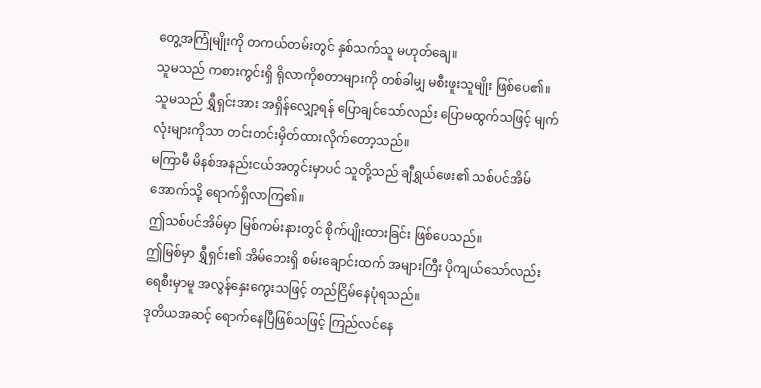တွေ့အကြုံမျိုးကို တကယ်တမ်းတွင် နှစ်သက်သူ မဟုတ်ချေ။
သူမသည် ကစားကွင်းရှိ ရိုလာကိုစတာများကို တစ်ခါမျှ မစီးဖူးသူမျိုး ဖြစ်ပေ၏။
သူမသည် ရွှီရှင်းအား အရှိန်လျှော့ရန် ပြောချင်သော်လည်း ပြောမထွက်သဖြင့် မျက်လုံးများကိုသာ တင်းတင်းမှိတ်ထားလိုက်တော့သည်။
မကြာမီ မိနစ်အနည်းငယ်အတွင်းမှာပင် သူတို့သည် ချီရွှယ်ဖေး၏ သစ်ပင်အိမ်အောက်သို့ ရောက်ရှိလာကြ၏။
ဤသစ်ပင်အိမ်မှာ မြစ်ကမ်းနားတွင် စိုက်ပျိုးထားခြင်း ဖြစ်ပေသည်။
ဤမြစ်မှာ ရွှီရှင်း၏ အိမ်ဘေးရှိ စမ်းချောင်းထက် အများကြီး ပိုကျယ်သော်လည်း ရေစီးမှာမူ အလွန်နှေးကွေးသဖြင့် တည်ငြိမ်နေပုံရသည်။
ဒုတိယအဆင့် ရောက်နေပြီဖြစ်သဖြင့် ကြည်လင်နေ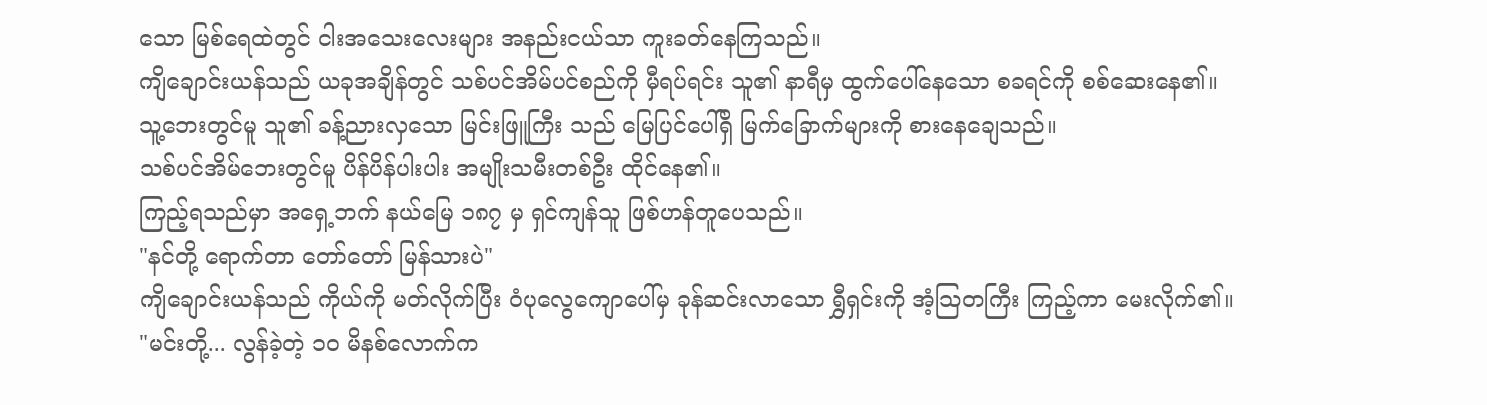သော မြစ်ရေထဲတွင် ငါးအသေးလေးများ အနည်းငယ်သာ ကူးခတ်နေကြသည်။
ကျိချောင်းယန်သည် ယခုအချိန်တွင် သစ်ပင်အိမ်ပင်စည်ကို မှီရပ်ရင်း သူ၏ နာရီမှ ထွက်ပေါ်နေသော စခရင်ကို စစ်ဆေးနေ၏။
သူ့ဘေးတွင်မူ သူ၏ ခန့်ညားလှသော မြင်းဖြူကြီး သည် မြေပြင်ပေါ်ရှိ မြက်ခြောက်များကို စားနေချေသည်။
သစ်ပင်အိမ်ဘေးတွင်မူ ပိန်ပိန်ပါးပါး အမျိုးသမီးတစ်ဦး ထိုင်နေ၏။
ကြည့်ရသည်မှာ အရှေ့ဘက် နယ်မြေ ၁၈၇ မှ ရှင်ကျန်သူ ဖြစ်ဟန်တူပေသည်။
"နင်တို့ ရောက်တာ တော်တော် မြန်သားပဲ"
ကျိချောင်းယန်သည် ကိုယ်ကို မတ်လိုက်ပြီး ဝံပုလွေကျောပေါ်မှ ခုန်ဆင်းလာသော ရွှီရှင်းကို အံ့သြတကြီး ကြည့်ကာ မေးလိုက်၏။
"မင်းတို့... လွန်ခဲ့တဲ့ ၁၀ မိနစ်လောက်က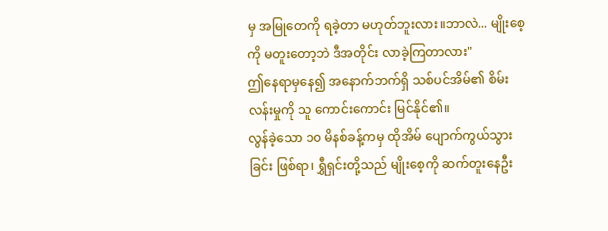မှ အမြုတေကို ရခဲ့တာ မဟုတ်ဘူးလား။ဘာလဲ... မျိုးစေ့ကို မတူးတော့ဘဲ ဒီအတိုင်း လာခဲ့ကြတာလား"
ဤနေရာမှနေ၍ အနောက်ဘက်ရှိ သစ်ပင်အိမ်၏ စိမ်းလန်းမှုကို သူ ကောင်းကောင်း မြင်နိုင်၏။
လွန်ခဲ့သော ၁၀ မိနစ်ခန့်ကမှ ထိုအိမ် ပျောက်ကွယ်သွားခြင်း ဖြစ်ရာ၊ ရွှီရှင်းတို့သည် မျိုးစေ့ကို ဆက်တူးနေဦး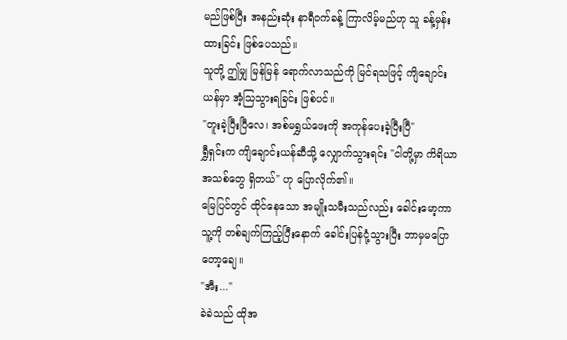မည်ဖြစ်ပြီး အနည်းဆုံး နာရီဝက်ခန့် ကြာလိမ့်မည်ဟု သူ ခန့်မှန်းထားခြင်း ဖြစ်ပေသည်။
သူတို့ ဤမျှ မြန်မြန် ရောက်လာသည်ကို မြင်ရသဖြင့် ကျိချောင်းယန်မှာ အံ့သြသွားရခြင်း ဖြစ်ပင်။
"တူးခဲ့ပြီးပြီလေ၊ အစ်မရွှယ်ဖေးကို အကုန်ပေးခဲ့ပြီးပြီ"
ရွှီရှင်းက ကျိချောင်းယန်ဆီသို့ လျှောက်သွားရင်း "ငါတို့မှာ ကိရိယာအသစ်တွေ ရှိတယ်" ဟု ပြောလိုက်၏။
မြေပြင်တွင် ထိုင်နေသော အမျိုးသမီးသည်လည်း ခေါင်းမော့ကာ သူ့ကို တစ်ချက်ကြည့်ပြီးနောက် ခေါင်းပြန်ငုံ့သွားပြီး ဘာမှမပြောတော့ချေ။
"အီး..."
ခဲခဲသည် ထိုအ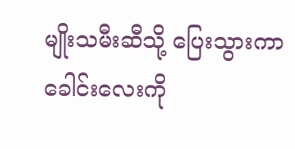မျိုးသမီးဆီသို့ ပြေးသွားကာ ခေါင်းလေးကို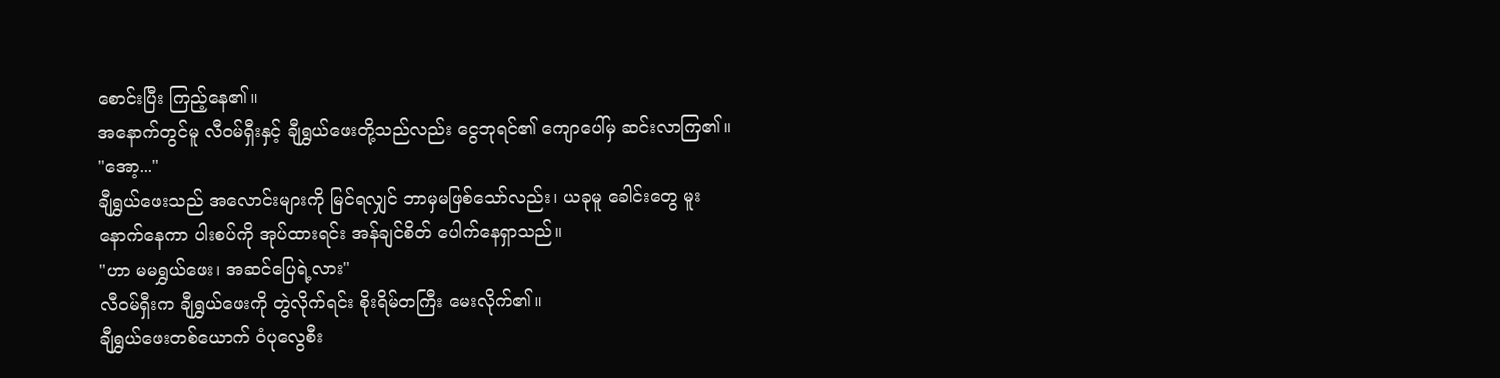စောင်းပြီး ကြည့်နေ၏။
အနောက်တွင်မူ လီဝမ်ရှီးနှင့် ချီရွှယ်ဖေးတို့သည်လည်း ငွေဘုရင်၏ ကျောပေါ်မှ ဆင်းလာကြ၏။
"အော့..."
ချီရွှယ်ဖေးသည် အလောင်းများကို မြင်ရလျှင် ဘာမှမဖြစ်သော်လည်း၊ ယခုမူ ခေါင်းတွေ မူးနောက်နေကာ ပါးစပ်ကို အုပ်ထားရင်း အန်ချင်စိတ် ပေါက်နေရှာသည်။
"ဟာ မမရွှယ်ဖေး၊ အဆင်ပြေရဲ့လား"
လီဝမ်ရှီးက ချီရွှယ်ဖေးကို တွဲလိုက်ရင်း စိုးရိမ်တကြီး မေးလိုက်၏။
ချီရွှယ်ဖေးတစ်ယောက် ဝံပုလွေစီး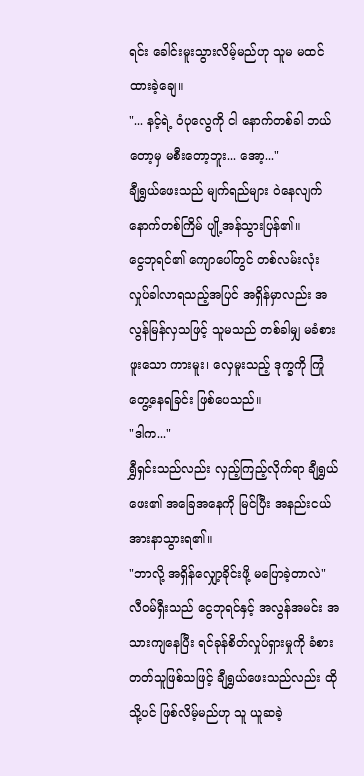ရင်း ခေါင်းမူးသွားလိမ့်မည်ဟု သူမ မထင်ထားခဲ့ချေ။
"... နင့်ရဲ့ ဝံပုလွေကို ငါ နောက်တစ်ခါ ဘယ်တော့မှ မစီးတော့ဘူး... အော့..."
ချီရွှယ်ဖေးသည် မျက်ရည်များ ဝဲနေလျက် နောက်တစ်ကြိမ် ပျို့အန်သွားပြန်၏။
ငွေဘုရင်၏ ကျောပေါ်တွင် တစ်လမ်းလုံး လှုပ်ခါလာရသည့်အပြင် အရှိန်မှာလည်း အလွန်မြန်လှသဖြင့် သူမသည် တစ်ခါမျှ မခံစားဖူးသော ကားမူး၊ လှေမူးသည့် ဒုက္ခကို ကြုံတွေ့နေရခြင်း ဖြစ်ပေသည်။
"ဒါက..."
ရွှီရှင်းသည်လည်း လှည့်ကြည့်လိုက်ရာ ချီရွှယ်ဖေး၏ အခြေအနေကို မြင်ပြီး အနည်းငယ် အားနာသွားရ၏။
"ဘာလို့ အရှိန်လျှော့ခိုင်းဖို့ မပြောခဲ့တာလဲ"
လီဝမ်ရှီးသည် ငွေဘုရင်နှင့် အလွန်အမင်း အသားကျနေပြီး ရင်ခုန်စိတ်လှုပ်ရှားမှုကို ခံစားတတ်သူဖြစ်သဖြင့် ချီရွှယ်ဖေးသည်လည်း ထိုသို့ပင် ဖြစ်လိမ့်မည်ဟု သူ ယူဆခဲ့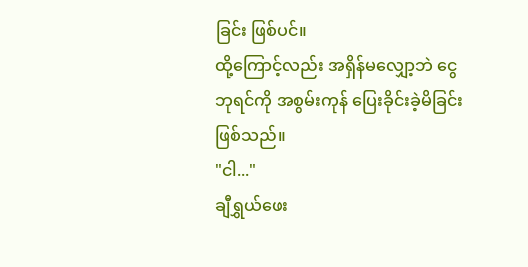ခြင်း ဖြစ်ပင်။
ထို့ကြောင့်လည်း အရှိန်မလျှော့ဘဲ ငွေဘုရင်ကို အစွမ်းကုန် ပြေးခိုင်းခဲ့မိခြင်း ဖြစ်သည်။
"ငါ..."
ချီရွှယ်ဖေး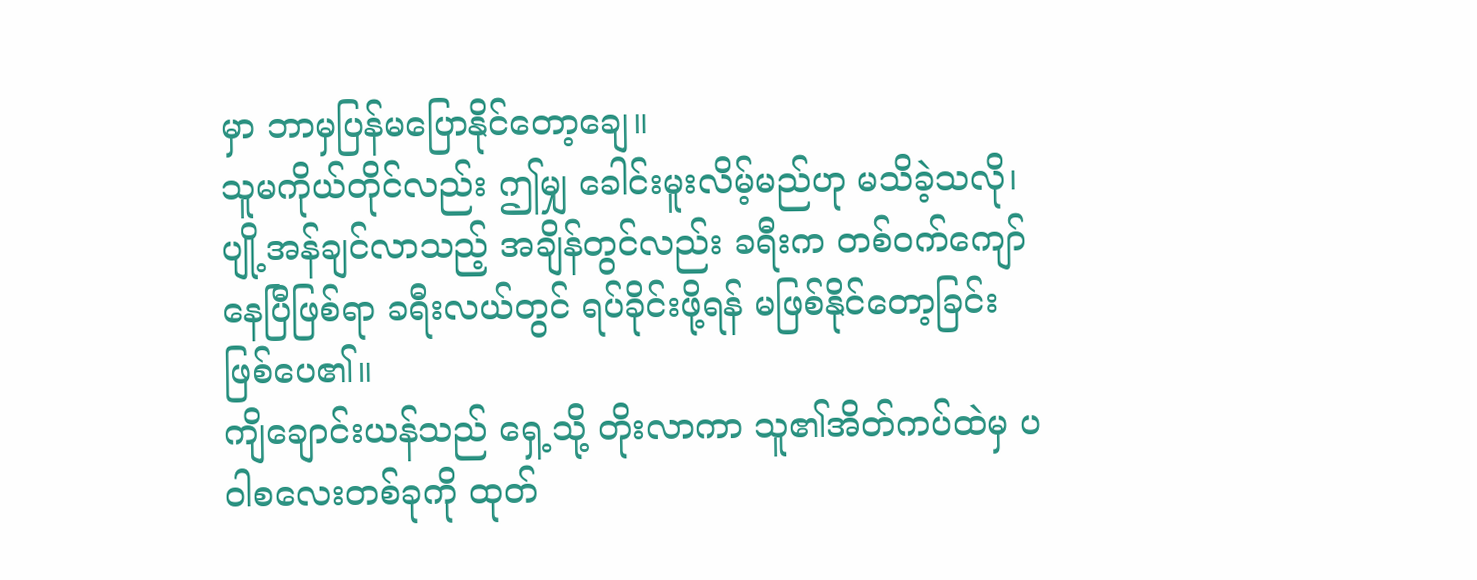မှာ ဘာမှပြန်မပြောနိုင်တော့ချေ။
သူမကိုယ်တိုင်လည်း ဤမျှ ခေါင်းမူးလိမ့်မည်ဟု မသိခဲ့သလို၊ ပျို့အန်ချင်လာသည့် အချိန်တွင်လည်း ခရီးက တစ်ဝက်ကျော်နေပြီဖြစ်ရာ ခရီးလယ်တွင် ရပ်ခိုင်းဖို့ရန် မဖြစ်နိုင်တော့ခြင်း ဖြစ်ပေ၏။
ကျိချောင်းယန်သည် ရှေ့သို့ တိုးလာကာ သူ၏အိတ်ကပ်ထဲမှ ပဝါစလေးတစ်ခုကို ထုတ်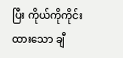ပြီး ကိုယ်ကိုကိုင်းထားသော ချီ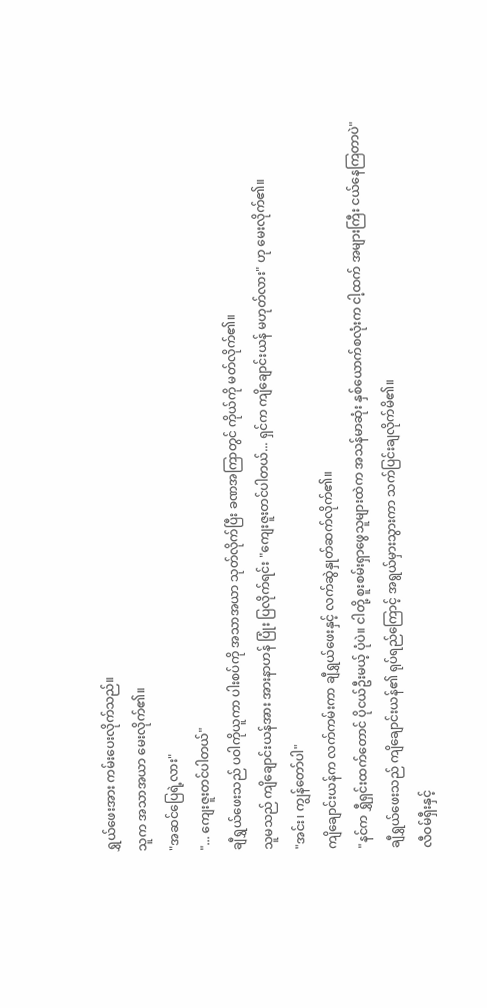ရွှယ်ဖေးအား ကမ်းပေးလိုက်သည်။
သူက အသာအယာ မေးလိုက်၏။
"အဆင်ပြေရဲ့လား"
"... ကျေးဇူးတင်ပါတယ်"
ချီရွှယ်ဖေးသည် ပဝါကိုယူကာ ပါးစပ်ကို အသာအယာ သုတ်လိုက်ပြီး ခဏအကြာတွင် ကိုယ်ကို မတ်လိုက်၏။
သူမသည် ကျိချောင်းယန်အား အားနာဟန် ပြုံး ပြလိုက်ရင်း "ကျေးဇူးတင်ပါတယ်... ရှင်က ကျိချောင်းယန် မဟုတ်လား" ဟု မေးလိုက်၏။
"အင်း၊ ကျွန်တော်ပါ"
ကျိချောင်းယန်က လက်ကမ်းကာ ချီရွှယ်ဖေးနှင့် လက်ဆွဲနှုတ်ဆက်လိုက်၏။
"နင်က ရွှီရှင်းထက်တောင် ပိုငယ်ဦးမယ့် ပုံပဲ။ ငါတို့ စူးစမ်းရှာဖွေသူများထဲက အသန်မာဆုံး နှစ်ယောက်စလုံးက ငါ့ထက် အများကြီး ငယ်နေကြတာပဲ"
ချီရွှယ်ဖေးသည် ကျိချောင်းယန်၏ ရုပ်ရည်ကြောင့် အရွယ်မှားသွားကာ သက်ပြင်းချလိုက်မိ၏။
လီဝမ်ရှီးနှင့်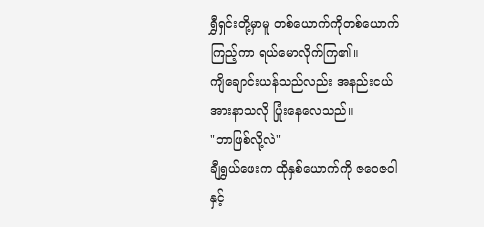ရွှီရှင်းတို့မှာမူ တစ်ယောက်ကိုတစ်ယောက် ကြည့်ကာ ရယ်မောလိုက်ကြ၏။
ကျိချောင်းယန်သည်လည်း အနည်းငယ် အားနာသလို ပြုံးနေလေသည်။
"ဘာဖြစ်လို့လဲ"
ချီရွှယ်ဖေးက ထိုနှစ်ယောက်ကို ဇဝေဇဝါနှင့်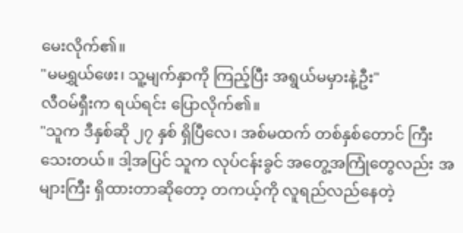မေးလိုက်၏။
"မမရွှယ်ဖေး၊ သူ့မျက်နှာကို ကြည့်ပြီး အရွယ်မမှားနဲ့ဦး"
လီဝမ်ရှီးက ရယ်ရင်း ပြောလိုက်၏။
"သူက ဒီနှစ်ဆို ၂၇ နှစ် ရှိပြီလေ၊ အစ်မထက် တစ်နှစ်တောင် ကြီးသေးတယ်။ ဒါ့အပြင် သူက လုပ်ငန်းခွင် အတွေ့အကြုံတွေလည်း အများကြီး ရှိထားတာဆိုတော့ တကယ့်ကို လူရည်လည်နေတဲ့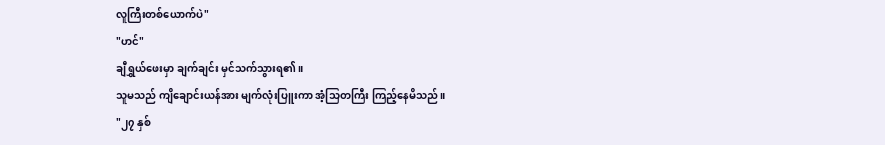လူကြီးတစ်ယောက်ပဲ"
"ဟင်"
ချီရွှယ်ဖေးမှာ ချက်ချင်း မှင်သက်သွားရ၏။
သူမသည် ကျိချောင်းယန်အား မျက်လုံးပြူးကာ အံ့သြတကြီး ကြည့်နေမိသည်။
"၂၇ နှစ်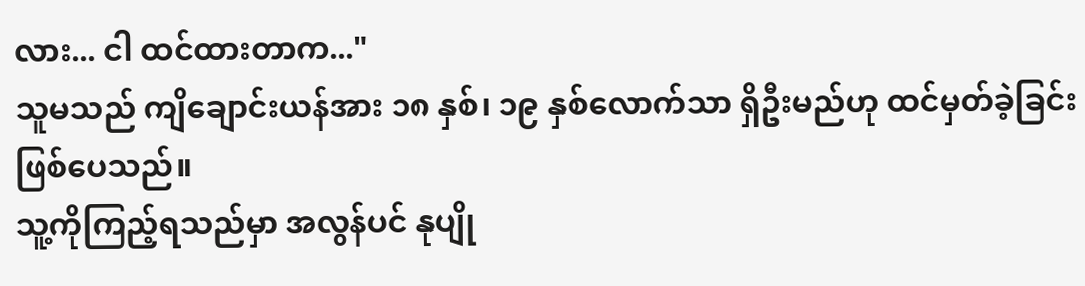လား... ငါ ထင်ထားတာက..."
သူမသည် ကျိချောင်းယန်အား ၁၈ နှစ်၊ ၁၉ နှစ်လောက်သာ ရှိဦးမည်ဟု ထင်မှတ်ခဲ့ခြင်း ဖြစ်ပေသည်။
သူ့ကိုကြည့်ရသည်မှာ အလွန်ပင် နုပျို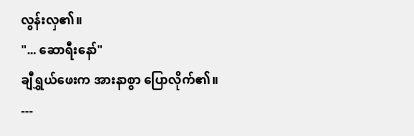လွန်းလှ၏။
"... ဆောရီးနော်"
ချီရွှယ်ဖေးက အားနာစွာ ပြောလိုက်၏။
---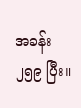အခန်း ၂၅၉ ပြီး။